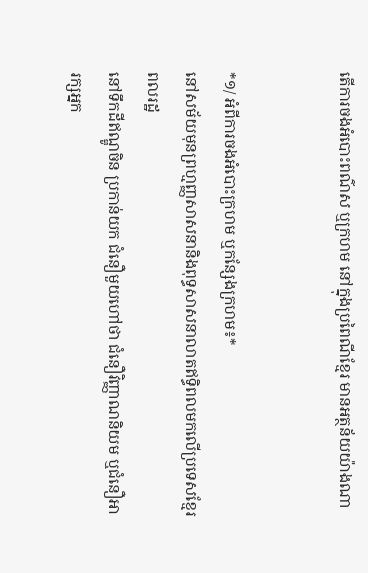តើការចងអំបោះពណ៌ស ឬក្រហម នៅក្នុងប្រពៃណីខ្មែរ មានអត្ថន័យយ៉ាងណា


*១/ អំពីការចងអំបោះក្រហម ឬកន្សែងក្រហម៖*
នៅសម័យមុនព្រហ្មញ្ញសាសនានិងពុទ្ធសាសនាលាតឥទ្ធិពលមកលើប្រទេសខ្មែរ ពលរដ្ឋ
នៅទឹកដីឥណ្ឌូចិន ប្រកាន់យក ជំនឿមួយហៅថា ជំនឿវិញ្ញាណនិយម ឬជំនឿអារក្សអ្នក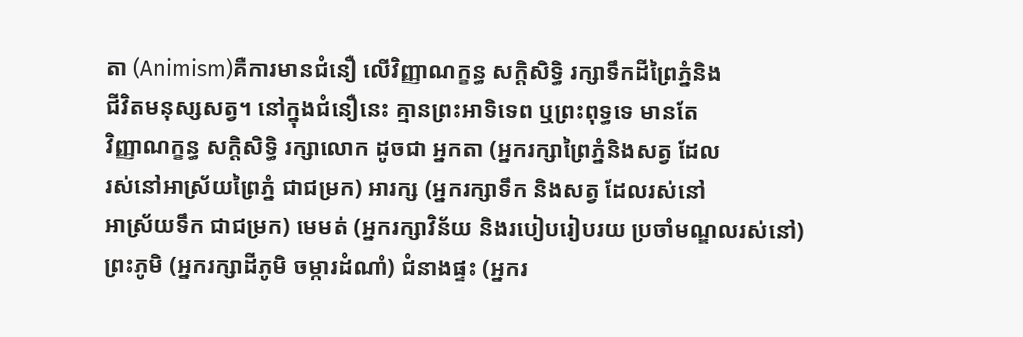តា (Animism)គឺការមានជំនឿ លើវិញ្ញាណក្ខន្ធ សក្ដិសិទ្ធិ រក្សាទឹកដីព្រៃភ្នំនិង
ជីវិតមនុស្សសត្វ។ នៅក្នុងជំនឿនេះ គ្មានព្រះអាទិទេព ឬព្រះពុទ្ធទេ មានតែ
វិញ្ញាណក្ខន្ធ សក្ដិសិទ្ធិ រក្សាលោក ដូចជា អ្នកតា (អ្នករក្សាព្រៃភ្នំនិងសត្វ ដែល
រស់នៅអាស្រ័យព្រៃភ្នំ ជាជម្រក) អារក្ស (អ្នករក្សាទឹក និងសត្វ ដែលរស់នៅ
អាស្រ័យទឹក ជាជម្រក) មេមត់ (អ្នករក្សាវិន័យ និងរបៀបរៀបរយ ប្រចាំមណ្ឌលរស់នៅ)
ព្រះភូមិ (អ្នករក្សាដីភូមិ ចម្ការដំណាំ) ជំនាងផ្ទះ (អ្នករ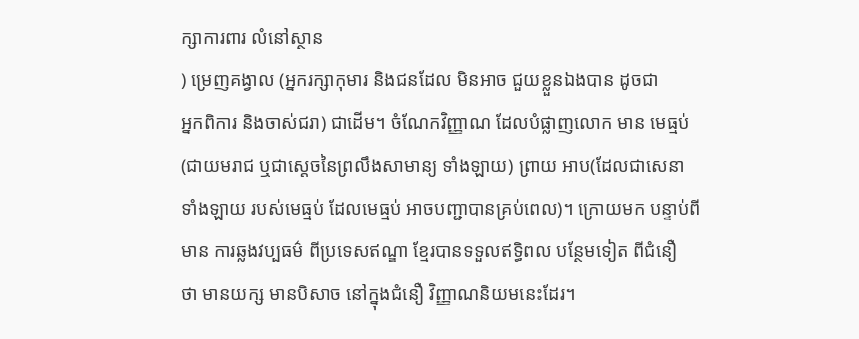ក្សាការពារ លំនៅស្ថាន
) ម្រេញគង្វាល (អ្នករក្សាកុមារ និងជនដែល មិនអាច ជួយខ្លួនឯងបាន ដូចជា
អ្នកពិការ និងចាស់ជរា) ជាដើម។ ចំណែកវិញ្ញាណ ដែលបំផ្លាញលោក មាន មេធ្មប់
(ជាយមរាជ ឬជាស្ដេចនៃព្រលឹងសាមាន្យ ទាំងឡាយ) ព្រាយ អាប(ដែលជាសេនា
ទាំងឡាយ របស់មេធ្មប់ ដែលមេធ្មប់ អាចបញ្ជាបានគ្រប់ពេល)។ ក្រោយមក បន្ទាប់ពី
មាន ការឆ្លងវប្បធម៌ ពីប្រទេសឥណ្ឌា ខ្មែរបានទទួលឥទ្ធិពល បន្ថែមទៀត ពីជំនឿ
ថា មានយក្ស មានបិសាច នៅក្នុងជំនឿ វិញ្ញាណនិយមនេះដែរ។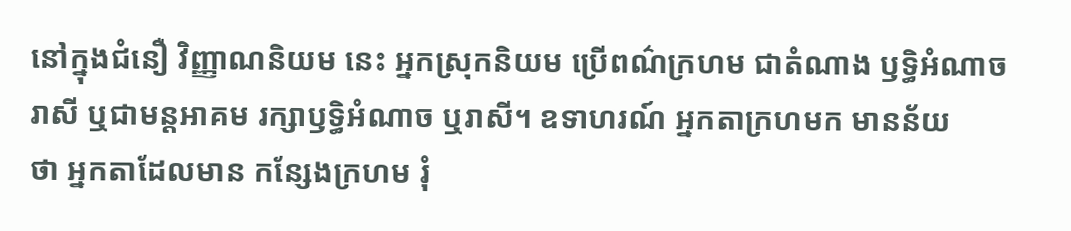នៅក្នុងជំនឿ វិញ្ញាណនិយម នេះ អ្នកស្រុកនិយម ប្រើពណ៌ក្រហម ជាតំណាង ឫទ្ធិអំណាច
រាសី ឬជាមន្តអាគម រក្សាឫទ្ធិអំណាច ឬរាសី។ ឧទាហរណ៍ អ្នកតាក្រហមក មានន័យ
ថា អ្នកតាដែលមាន កន្សែងក្រហម រុំ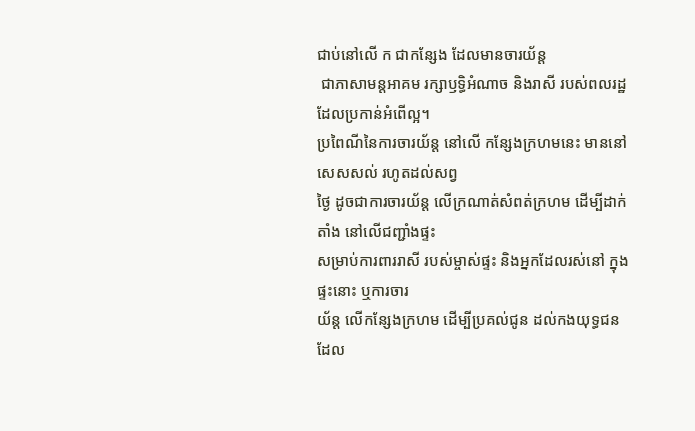ជាប់នៅលើ ក ជាកន្សែង ដែលមានចារយ័ន្ត
 ជាភាសាមន្តអាគម រក្សាឫទ្ធិអំណាច និងរាសី របស់ពលរដ្ឋដែលប្រកាន់អំពើល្អ។
ប្រពៃណីនៃការចារយ័ន្ត នៅលើ កន្សែងក្រហមនេះ មាននៅសេសសល់ រហូតដល់សព្វ
ថ្ងៃ ដូចជាការចារយ័ន្ត លើក្រណាត់សំពត់ក្រហម ដើម្បីដាក់តាំង នៅលើជញ្ជាំងផ្ទះ
សម្រាប់ការពាររាសី របស់ម្ចាស់ផ្ទះ និងអ្នកដែលរស់នៅ ក្នុងផ្ទះនោះ ឬការចារ
យ័ន្ត លើកន្សែងក្រហម ដើម្បីប្រគល់ជូន ដល់កងយុទ្ធជន ដែល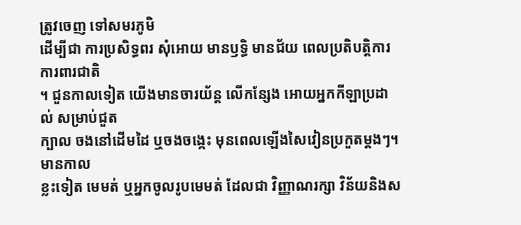ត្រូវចេញ ទៅសមរភូមិ
ដើម្បីជា ការប្រសិទ្ធពរ សុំអោយ មានឫទ្ធិ មានជ័យ ពេលប្រតិបត្តិការ ការពារជាតិ
។ ជួនកាលទៀត យើងមានចារយ័ន្ត លើកន្សែង អោយអ្នកកីឡាប្រដាល់ សម្រាប់ជួត
ក្បាល ចងនៅដើមដៃ ឬចងចង្កេះ មុនពេលឡើងសៃវៀនប្រកួតម្ដងៗ។ មានកាល
ខ្លះទៀត មេមត់ ឬអ្នកចូលរូបមេមត់ ដែលជា វិញ្ញាណរក្សា វិន័យនិងស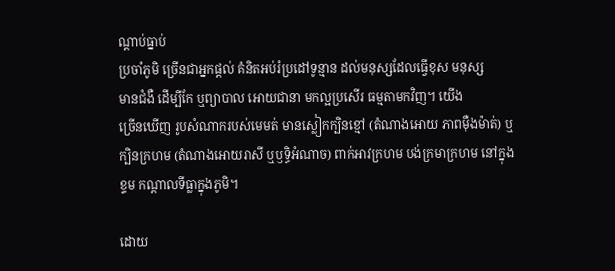ណ្ដាប់ធ្នាប់
ប្រចាំភូមិ ច្រើនជាអ្នកផ្ដល់ គំនិតអប់រំប្រដៅទូន្មាន ដល់មនុស្សដែលធ្វើខុស មនុស្ស
មានជំងឺ ដើម្បីកែ ឬព្យាបាល អោយជានា មកល្អប្រសើរ ធម្មតាមកវិញ។ យើង
ច្រើនឃើញ រូបសំណាករបស់មេមត់ មានស្លៀកក្បិនខ្មៅ (តំណាងអោយ ភាពម៉ឺងម៉ាត់) ឬ
ក្បិនក្រហម (តំណាងអោយរាសី ឬឫទ្ធិអំណាច) ពាក់អាវក្រហម បង់ក្រមាក្រហម នៅក្នុង
ខ្ទម កណ្ដាលទីធ្លាក្នុងភូមិ។

ដោយ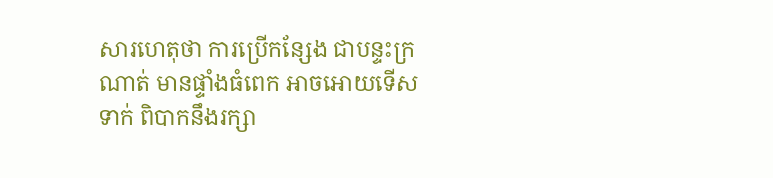សារហេតុថា ការប្រើកន្សែង ជាបន្ទះក្រណាត់ មានផ្ទាំងធំពេក អាចអោយទើស
ទាក់ ពិបាកនឹងរក្សា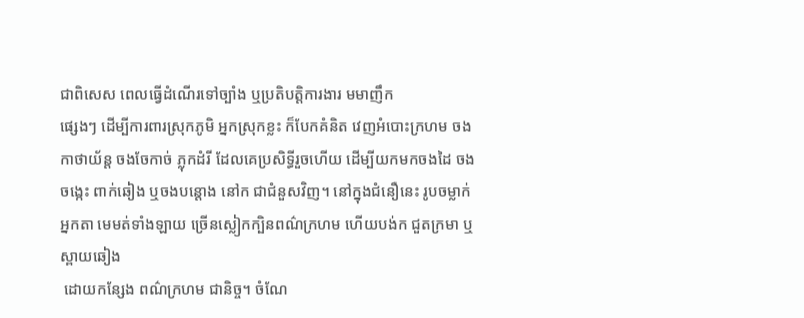ជាពិសេស ពេលធ្វើដំណើរទៅច្បាំង ឬប្រតិបត្តិការងារ មមាញឹក
ផ្សេងៗ ដើម្បីការពារស្រុកភូមិ អ្នកស្រុកខ្លះ ក៏បែកគំនិត វេញអំបោះក្រហម ចង
កាថាយ័ន្ត ចងចែកាច់ ភ្លុកដំរី ដែលគេប្រសិទ្ធីរួចហើយ ដើម្បីយកមកចងដៃ ចង
ចង្កេះ ពាក់ឆៀង ឬចងបន្តោង នៅក ជាជំនួសវិញ។ នៅក្នុងជំនឿនេះ រូបចម្លាក់
អ្នកតា មេមត់ទាំងឡាយ ច្រើនស្លៀកក្បិនពណ៌ក្រហម ហើយបង់ក ជួតក្រមា ឬស្ពាយឆៀង
 ដោយកន្សែង ពណ៌ក្រហម ជានិច្ច។ ចំណែ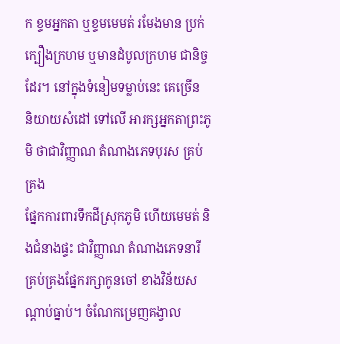ក ខ្ទមអ្នកតា ឬខ្ទមមេមត់ រមែងមាន ប្រក់
ក្បឿងក្រហម ឬមានដំបូលក្រហម ជានិច្ចដែរ។ នៅក្នុងទំនៀមទម្លាប់នេះ គេច្រើន
និយាយសំដៅ ទៅលើ អារក្សអ្នកតាព្រះភូមិ ថាជាវិញ្ញាណ តំណាងភេទបុរស គ្រប់គ្រង
ផ្នែកការពារទឹកដីស្រុកភូមិ ហើយមេមត់ និងជំនាងផ្ទះ ជាវិញ្ញាណ តំណាងភេទនារី
គ្រប់គ្រងផ្នែករក្សាកូនចៅ ខាងវិន័យសណ្ដាប់ធ្នាប់។ ចំណែកម្រេញគង្វាល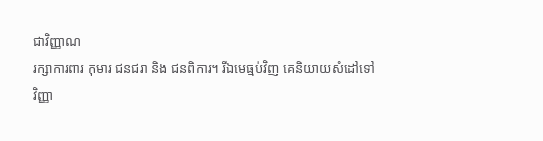ជាវិញ្ញាណ
រក្សាការពារ កុមារ ជនជរា និង ជនពិការ។ រីឯមេធ្មប់វិញ គេនិយាយសំដៅទៅ
វិញ្ញា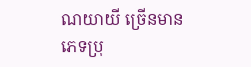ណយាយី ច្រើនមានភេទប្រុ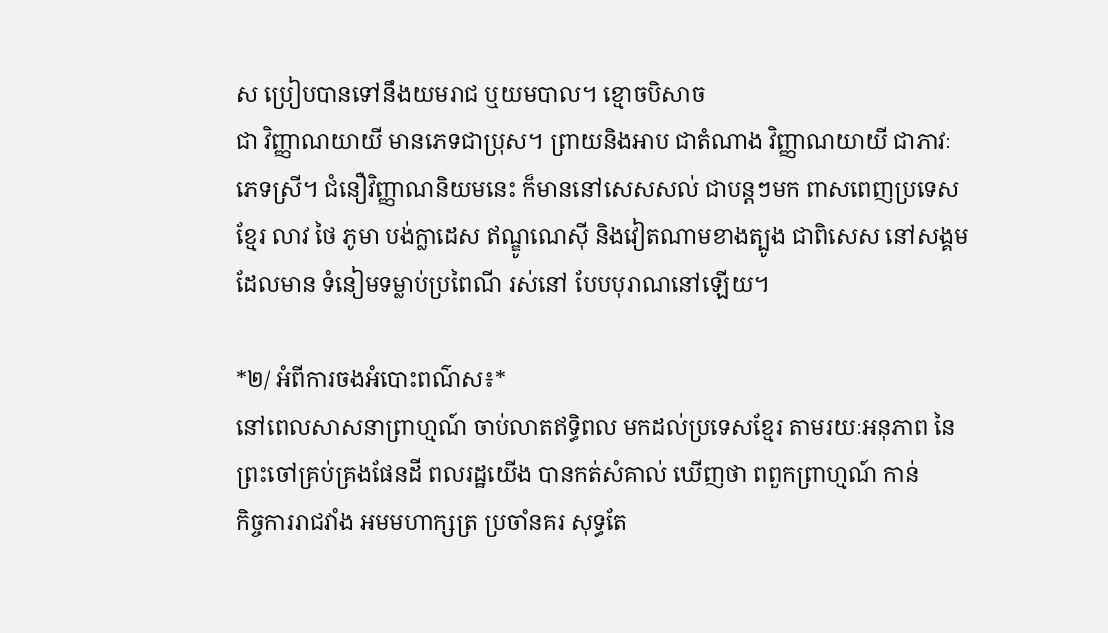ស ប្រៀបបានទៅនឹងយមរាជ ឬយមបាល។ ខ្មោចបិសាច
ជា វិញ្ញាណយាយី មានភេទជាប្រុស។ ព្រាយនិងអាប ជាតំណាង វិញ្ញាណយាយី ជាភាវៈ
ភេទស្រី។ ជំនឿវិញ្ញាណនិយមនេះ ក៏មាននៅសេសសល់ ជាបន្តៗមក ពាសពេញប្រទេស
ខ្មែរ លាវ ថៃ ភូមា បង់ក្លាដេស ឥណ្ឌូណេស៊ី និងវៀតណាមខាងត្បូង ជាពិសេស នៅសង្គម
ដែលមាន ទំនៀមទម្លាប់ប្រពៃណី រស់នៅ បែបបុរាណនៅឡើយ។

*២/ អំពីការចងអំបោះពណ៌ស៖*
នៅពេលសាសនាព្រាហ្មណ៍ ចាប់លាតឥទ្ធិពល មកដល់ប្រទេសខ្មែរ តាមរយៈអនុភាព នៃ
ព្រះចៅគ្រប់គ្រងផែនដី ពលរដ្ឋយើង បានកត់សំគាល់ ឃើញថា ពពួកព្រាហ្មណ៍ កាន់
កិច្ចការរាជវាំង អមមហាក្សត្រ ប្រចាំនគរ សុទ្ធតែ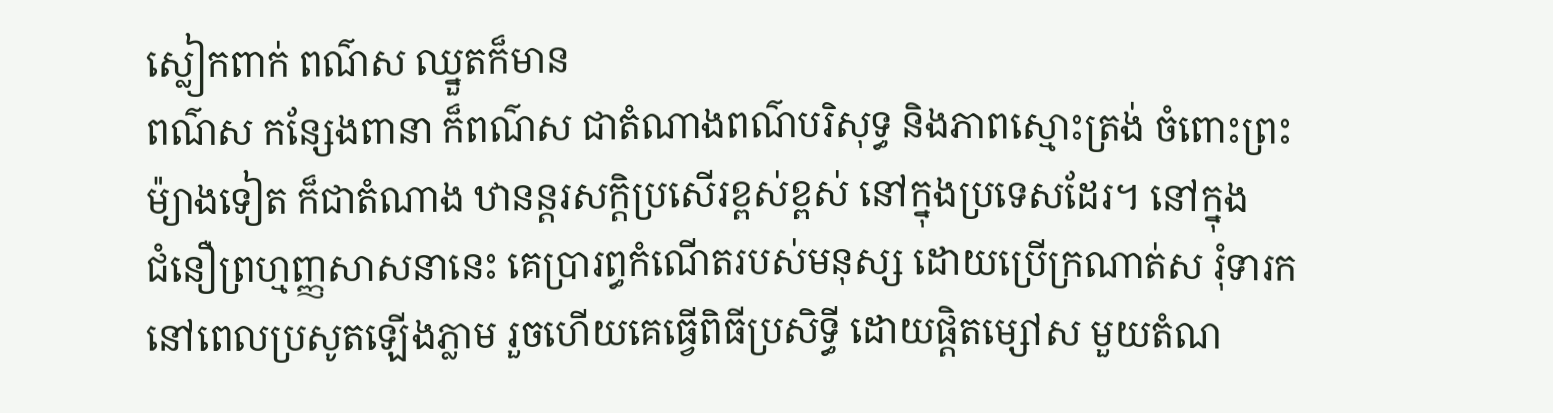ស្លៀកពាក់ ពណ៌ស ឈ្នួតក៏មាន
ពណ៌ស កន្សែងពានា ក៏ពណ៌ស ជាតំណាងពណ៌បរិសុទ្ធ និងភាពស្មោះត្រង់ ចំពោះព្រះ
ម៉្យាងទៀត ក៏ជាតំណាង ឋានន្តរសក្ដិប្រសើរខ្ពស់ខ្ពស់ នៅក្នុងប្រទេសដែរ។ នៅក្នុង
ជំនឿព្រហ្មញ្ញសាសនានេះ គេប្រារព្ធកំណើតរបស់មនុស្ស ដោយប្រើក្រណាត់ស រុំទារក
នៅពេលប្រសូតឡើងភ្លាម រួចហើយគេធ្វើពិធីប្រសិទ្ធី ដោយផ្ដិតម្សៅស មួយតំណ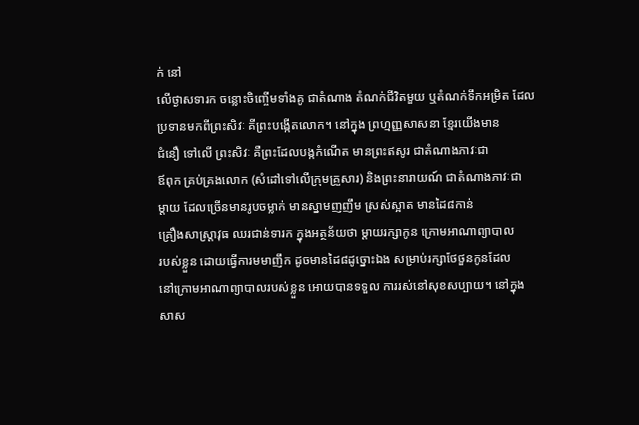ក់ នៅ
លើថ្ងាសទារក ចន្លោះចិញ្ចើមទាំងគូ ជាតំណាង តំណក់ជីវិតមួយ ឬតំណក់ទឹកអម្រិត ដែល
ប្រទានមកពីព្រះសិវៈ គីព្រះបង្កើតលោក។ នៅក្នុង ព្រហ្មញ្ញសាសនា ខ្មែរយើងមាន
ជំនឿ ទៅលើ ព្រះសិវៈ គឺព្រះដែលបង្កកំណើត មានព្រះឥសូរ ជាតំណាងភាវៈជា
ឪពុក គ្រប់គ្រងលោក (សំដៅទៅលើក្រុមគ្រួសារ) និងព្រះនារាយណ៍ ជាតំណាងភាវៈជា
ម្ដាយ ដែលច្រើនមានរូបចម្លាក់ មានស្នាមញញឹម ស្រស់ស្អាត មានដៃ៨កាន់
គ្រឿងសាស្ត្រាវុធ ឈរជាន់ទារក ក្នុងអត្ថន័យថា ម្ដាយរក្សាកូន ក្រោមអាណាព្យាបាល
របស់ខ្លួន ដោយធ្វើការមមាញឹក ដូចមានដៃ៨ដូច្នោះឯង សម្រាប់រក្សាថែថួនកូនដែល
នៅក្រោមអាណាព្យាបាលរបស់ខ្លួន អោយបានទទួល ការរស់នៅសុខសប្បាយ។ នៅក្នុង
សាស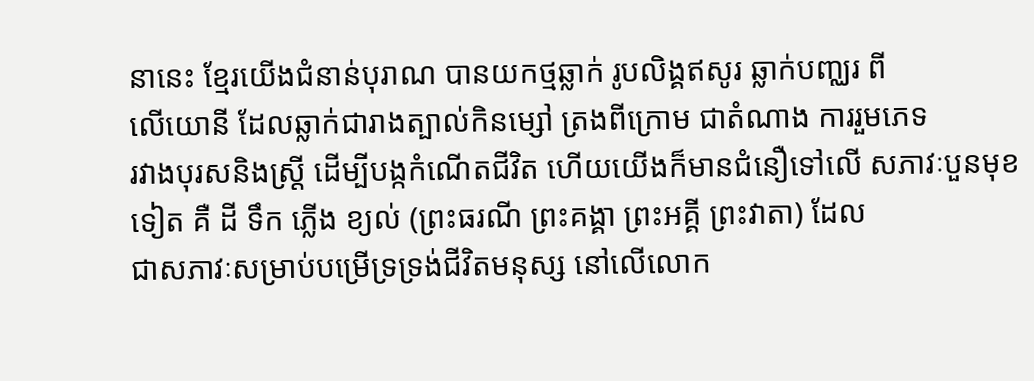នានេះ ខ្មែរយើងជំនាន់បុរាណ បានយកថ្មឆ្លាក់ រូបលិង្គឥសូរ ឆ្លាក់បញ្ឈរ ពី
លើយោនី ដែលឆ្លាក់ជារាងត្បាល់កិនម្សៅ ត្រងពីក្រោម ជាតំណាង ការរួមភេទ
រវាងបុរសនិងស្ត្រី ដើម្បីបង្កកំណើតជីវិត ហើយយើងក៏មានជំនឿទៅលើ សភាវៈបួនមុខ
ទៀត គឺ ដី ទឹក ភ្លើង ខ្យល់ (ព្រះធរណី ព្រះគង្គា ព្រះអគ្គី ព្រះវាតា) ដែល
ជាសភាវៈសម្រាប់បម្រើទ្រទ្រង់ជីវិតមនុស្ស នៅលើលោក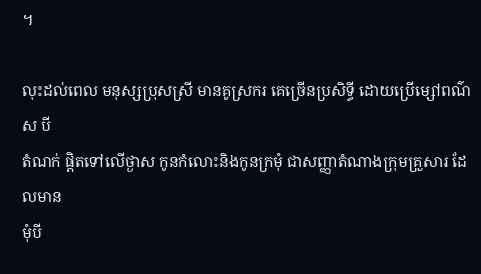។

លុះដល់ពេល មនុស្សប្រុសស្រី មានគូស្រករ គេច្រើនប្រសិទ្ធី ដោយប្រើម្សៅពណ៌ស បី
តំណក់ ផ្ដិតទៅលើថ្ងាស កូនកំលោះនិងកូនក្រមុំ ជាសញ្ញាតំណាងក្រុមគ្រួសារ ដែលមាន
មុំបី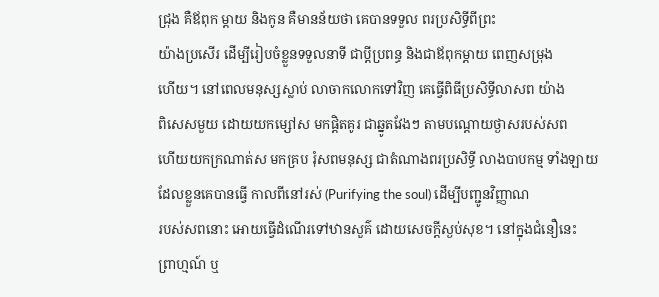ជ្រុង គឺឪពុក ម្ដាយ និងកូន គឺមានន័យថា គេបានទទួល ពរប្រសិទ្ធីពីព្រះ
យ៉ាងប្រសើរ ដើម្បីរៀបចំខ្លួនទទួលនាទី ជាប្តីប្រពន្ធ និងជាឪពុកម្ដាយ ពេញសម្រុង
ហើយ។ នៅពេលមនុស្សស្លាប់ លាចាកលោកទៅវិញ គេធ្វើពិធីប្រសិទ្ធីលាសព យ៉ាង
ពិសេសមួយ ដោយយកម្សៅស មកផ្ដិតគូរ ជាឆ្នូតវែងៗ តាមបណ្ដោយថ្ងាសរបស់សព
ហើយយកក្រណាត់ស មកគ្រប រុំសពមនុស្ស ជាតំណាងពរប្រសិទ្ធី លាងបាបកម្ម ទាំងឡាយ
ដែលខ្លួនគេបានធ្វើ កាលពីនៅរស់ (Purifying the soul) ដើម្បីបញ្ជូនវិញ្ញាណ
របស់សពនោះ អោយធ្វើដំណើរទៅឋានសួគ៌ ដោយសេចក្ដីស្ងប់សុខ។ នៅក្នុងជំនឿនេះ
ព្រាហ្មណ៍ ឬ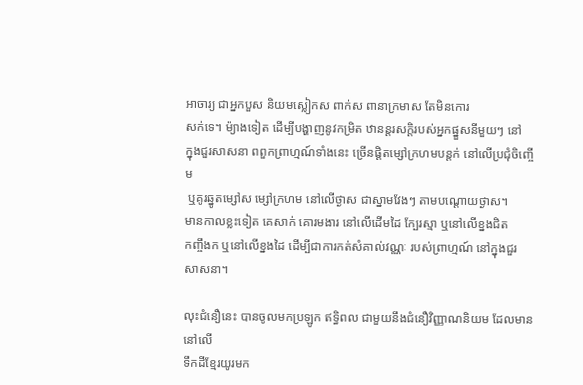អាចារ្យ ជាអ្នកបួស និយមស្លៀកស ពាក់ស ពានាក្រមាស តែមិនកោរ
សក់ទេ។ ម៉្យាងទៀត ដើម្បីបង្ហាញនូវកម្រិត ឋានន្តរសក្ដិរបស់អ្នកផ្នួសនីមួយៗ នៅ
ក្នុងជួរសាសនា ពពួកព្រាហ្មណ៍ទាំងនេះ ច្រើនផ្ដិតម្សៅក្រហមបន្តក់ នៅលើប្រជុំចិញ្ចើម
 ឬគូរឆ្នូតម្សៅស ម្សៅក្រហម នៅលើថ្ងាស ជាស្នាមវែងៗ តាមបណ្ដោយថ្ងាស។
មានកាលខ្លះទៀត គេសាក់ គោរមងារ នៅលើដើមដៃ ក្បែរស្មា ឬនៅលើខ្នងជិត
កញ្ចឹងក ឬនៅលើខ្នងដៃ ដើម្បីជាការកត់សំគាល់វណ្ណៈ របស់ព្រាហ្មណ៍ នៅក្នុងជួរ
សាសនា។

លុះជំនឿនេះ បានចូលមកប្រឡូក ឥទ្ធិពល ជាមួយនឹងជំនឿវិញ្ញាណនិយម ដែលមាននៅលើ
ទឹកដីខ្មែរយូរមក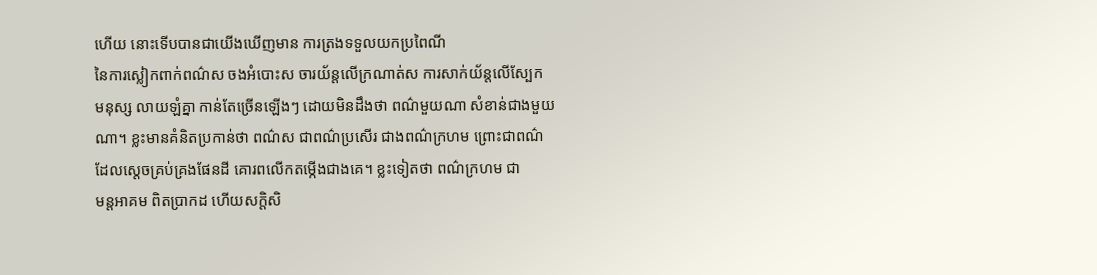ហើយ នោះទើបបានជាយើងឃើញមាន ការត្រងទទួលយកប្រពៃណី
នៃការស្លៀកពាក់ពណ៌ស ចងអំបោះស ចារយ័ន្តលើក្រណាត់ស ការសាក់យ័ន្តលើស្បែក
មនុស្ស លាយឡំគ្នា កាន់តែច្រើនឡើងៗ ដោយមិនដឹងថា ពណ៌មួយណា សំខាន់ជាងមួយ
ណា។ ខ្លះមានគំនិតប្រកាន់ថា ពណ៌ស ជាពណ៌ប្រសើរ ជាងពណ៌ក្រហម ព្រោះជាពណ៌
ដែលស្ដេចគ្រប់គ្រងផែនដី គោរពលើកតម្កើងជាងគេ។ ខ្លះទៀតថា ពណ៌ក្រហម ជា
មន្តអាគម ពិតប្រាកដ ហើយសក្ដិសិ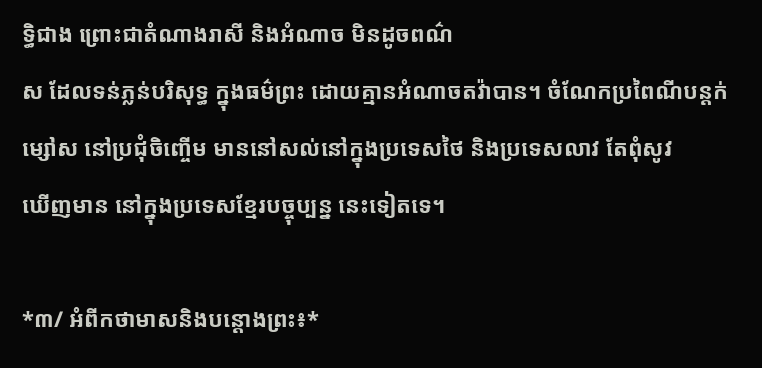ទ្ធិជាង ព្រោះជាតំណាងរាសី និងអំណាច មិនដូចពណ៌
ស ដែលទន់ភ្លន់បរិសុទ្ធ ក្នុងធម៌ព្រះ ដោយគ្មានអំណាចតវ៉ាបាន។ ចំណែកប្រពៃណីបន្តក់
ម្សៅស នៅប្រជុំចិញ្ចើម មាននៅសល់នៅក្នុងប្រទេសថៃ និងប្រទេសលាវ តែពុំសូវ
ឃើញមាន នៅក្នុងប្រទេសខ្មែរបច្ចុប្បន្ន នេះទៀតទេ។

*៣/ អំពីកថាមាសនិងបន្តោងព្រះ៖*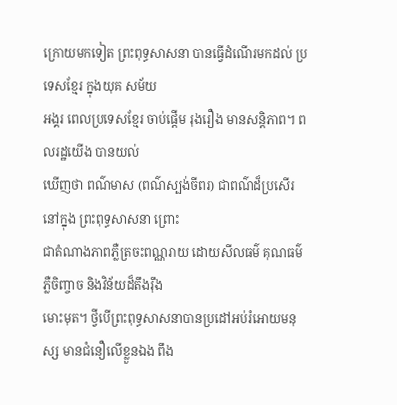ក្រោយមកទៀត ព្រះពុទ្ធសាសនា បានធ្វើដំណើរមកដល់ ប្រទេសខ្មែរ ក្នុងយុគ សម័យ
អង្គរ ពេលប្រទេសខ្មែរ ចាប់ផ្ដើម រុងរឿង មានសន្តិភាព។ ពលរដ្ឋយើង បានយល់
ឃើញថា ពណ៌មាស (ពណ៌ស្បង់ចីពរ) ជាពណ៌ដ៏ប្រសើរ នៅក្នុង ព្រះពុទ្ធសាសនា ព្រោះ
ជាតំណាងភាពភ្លឺត្រចះពណ្ណរាយ ដោយសីលធម៌ គុណធម៌ ភ្លឺចិញ្ចាច និងវិន័យដ៏តឹងរ៉ឹង
មោះមុត។ ថ្វីបើព្រះពុទ្ធសាសនាបានប្រដៅអប់រំអោយមនុស្ស មានជំនឿលើខ្លួនឯង ពឹង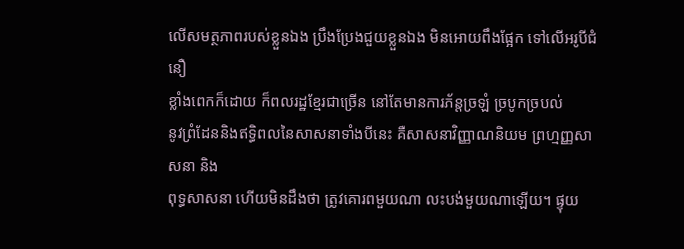លើសមត្ថភាពរបស់ខ្លួនឯង ប្រឹងប្រែងជួយខ្លួនឯង មិនអោយពឹងផ្អែក ទៅលើអរូបីជំនឿ
ខ្លាំងពេកក៏ដោយ ក៏ពលរដ្ឋខ្មែរជាច្រើន នៅតែមានការភ័ន្តច្រឡំ ច្របូកច្របល់
នូវព្រំដែននិងឥទ្ធិពលនៃសាសនាទាំងបីនេះ គឺសាសនាវិញ្ញាណនិយម ព្រហ្មញ្ញសាសនា និង
ពុទ្ធសាសនា ហើយមិនដឹងថា ត្រូវគោរពមួយណា លះបង់មួយណាឡើយ។ ផ្ទុយ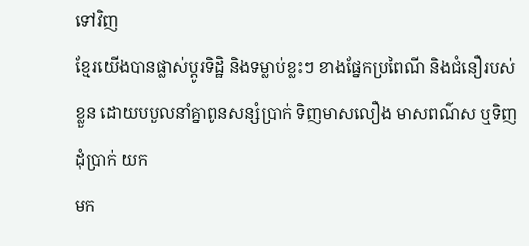ទៅវិញ
ខ្មែរយើងបានផ្លាស់ប្ដូរទិដ្ឋិ និងទម្លាប់ខ្លះៗ ខាងផ្នែកប្រពៃណី និងជំនឿរបស់
ខ្លួន ដោយបបួលនាំគ្នាពូនសន្សំប្រាក់ ទិញមាសលឿង មាសពណ៌ស ឬទិញដុំប្រាក់ យក
មក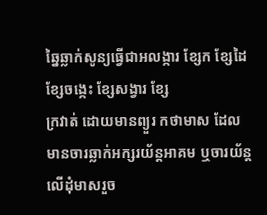ឆ្នៃឆ្លាក់សូន្យធ្វើជាអលង្ការ ខ្សែក ខ្សែដៃ ខ្សែចង្កេះ ខ្សែសង្វារ ខ្សែ
ក្រវាត់ ដោយមានព្យួរ កថាមាស ដែលមានចារឆ្លាក់អក្សរយ័ន្តអាគម ឬចារយ័ន្ត
លើដុំមាសរួច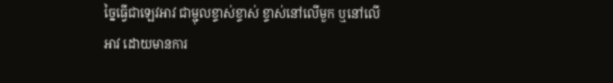ច្នៃធ្វើជាឡេវអាវ ជាម្ជុលខ្ទាស់ខ្ទាស់ ខ្ទាស់នៅលើមួក ឬនៅលើ
អាវ ដោយមានការ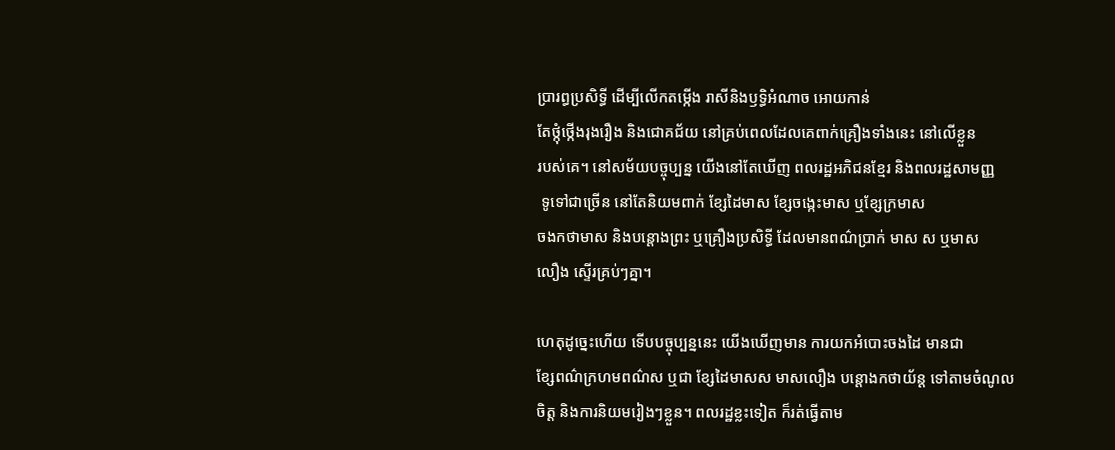ប្រារព្ធប្រសិទ្ធី ដើម្បីលើកតម្កើង រាសីនិងឫទ្ធិអំណាច អោយកាន់
តែថ្កុំថ្កើងរុងរឿង និងជោគជ័យ នៅគ្រប់ពេលដែលគេពាក់គ្រឿងទាំងនេះ នៅលើខ្លួន
របស់គេ។ នៅសម័យបច្ចុប្បន្ន យើងនៅតែឃើញ ពលរដ្ឋអភិជនខ្មែរ និងពលរដ្ឋសាមញ្ញ
 ទូទៅជាច្រើន នៅតែនិយមពាក់ ខ្សែដៃមាស ខ្សែចង្កេះមាស ឬខ្សែក្រមាស
ចងកថាមាស និងបន្តោងព្រះ ឬគ្រឿងប្រសិទ្ធី ដែលមានពណ៌ប្រាក់ មាស ស ឬមាស
លឿង ស្ទើរគ្រប់ៗគ្នា។

ហេតុដូច្នេះហើយ ទើបបច្ចុប្បន្ននេះ យើងឃើញមាន ការយកអំបោះចងដៃ មានជា
ខ្សែពណ៌ក្រហមពណ៌ស ឬជា ខ្សែដៃមាសស មាសលឿង បន្តោងកថាយ័ន្ត ទៅតាមចំណូល
ចិត្ត និងការនិយមរៀងៗខ្លួន។ ពលរដ្ឋខ្លះទៀត ក៏រត់ធ្វើតាម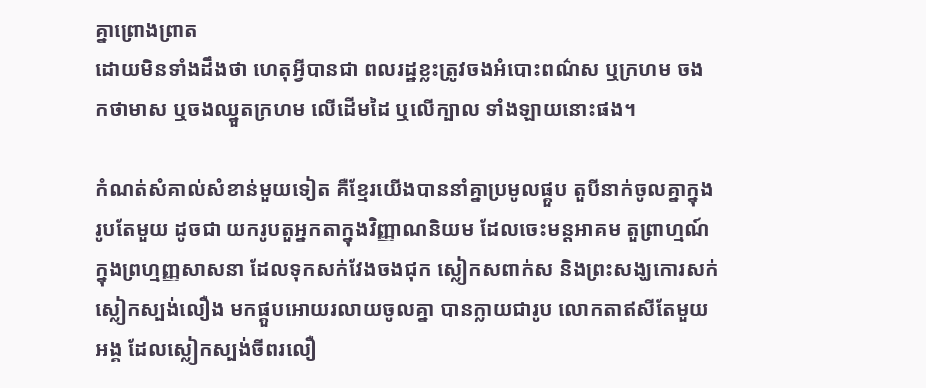គ្នាព្រោងព្រាត
ដោយមិនទាំងដឹងថា ហេតុអ្វីបានជា ពលរដ្ឋខ្លះត្រូវចងអំបោះពណ៌ស ឬក្រហម ចង
កថាមាស ឬចងឈ្នួតក្រហម លើដើមដៃ ឬលើក្បាល ទាំងឡាយនោះផង។

កំណត់សំគាល់សំខាន់មួយទៀត គឺខ្មែរយើងបាននាំគ្នាប្រមូលផ្គួប តួបីនាក់ចូលគ្នាក្នុង
រូបតែមួយ ដូចជា យករូបតួអ្នកតាក្នុងវិញ្ញាណនិយម ដែលចេះមន្តអាគម តួព្រាហ្មណ៍
ក្នុងព្រហ្មញ្ញសាសនា ដែលទុកសក់វែងចងជុក ស្លៀកសពាក់ស និងព្រះសង្ឃកោរសក់
ស្លៀកស្បង់លឿង មកផ្គួបអោយរលាយចូលគ្នា បានក្លាយជារូប លោកតាឥសីតែមួយ
អង្គ ដែលស្លៀកស្បង់ចីពរលឿ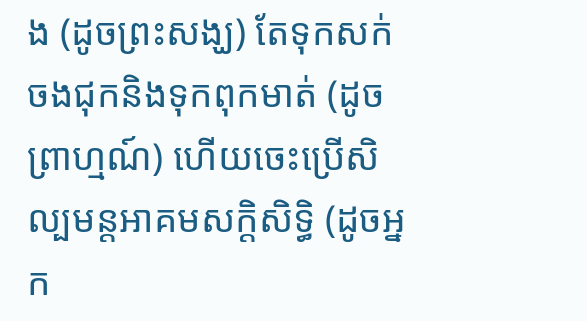ង (ដូចព្រះសង្ឃ) តែទុកសក់ចងជុកនិងទុកពុកមាត់ (ដូច
ព្រាហ្មណ៍) ហើយចេះប្រើសិល្បមន្តអាគមសក្ដិសិទ្ធិ (ដូចអ្នក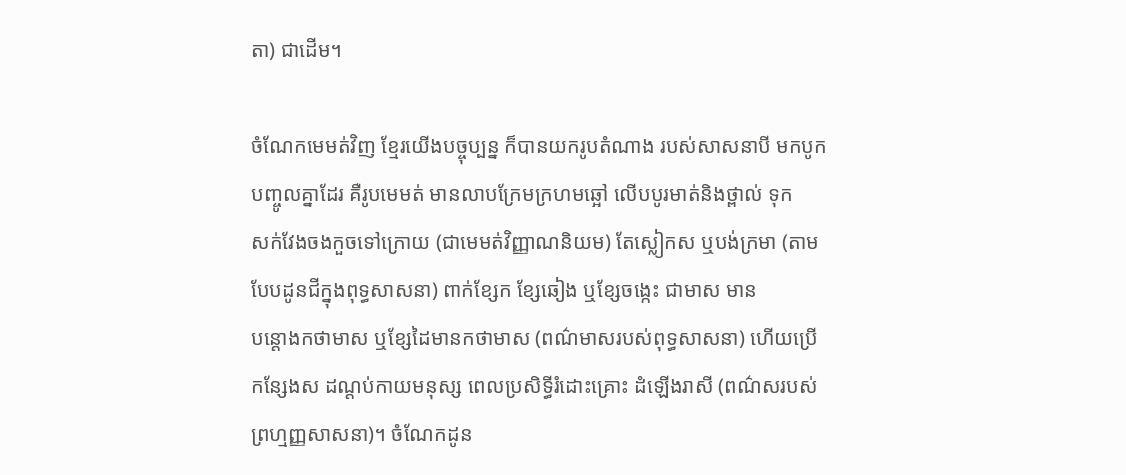តា) ជាដើម។

ចំណែកមេមត់វិញ ខ្មែរយើងបច្ចុប្បន្ន ក៏បានយករូបតំណាង របស់សាសនាបី មកបូក
បញ្ចូលគ្នាដែរ គឺរូបមេមត់ មានលាបក្រែមក្រហមឆ្អៅ លើបបូរមាត់និងថ្ពាល់ ទុក
សក់វែងចងកួចទៅក្រោយ (ជាមេមត់វិញ្ញាណនិយម) តែស្លៀកស ឬបង់ក្រមា (តាម
បែបដូនជីក្នុងពុទ្ធសាសនា) ពាក់ខ្សែក ខ្សែឆៀង ឬខ្សែចង្កេះ ជាមាស មាន
បន្តោងកថាមាស ឬខ្សែដៃមានកថាមាស (ពណ៌មាសរបស់ពុទ្ធសាសនា) ហើយប្រើ
កន្សែងស ដណ្ដប់កាយមនុស្ស ពេលប្រសិទ្ធីរំដោះគ្រោះ ដំឡើងរាសី (ពណ៌សរបស់
ព្រហ្មញ្ញសាសនា)។ ចំណែកដូន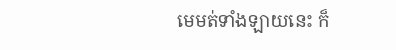មេមត់ទាំងឡាយនេះ ក៏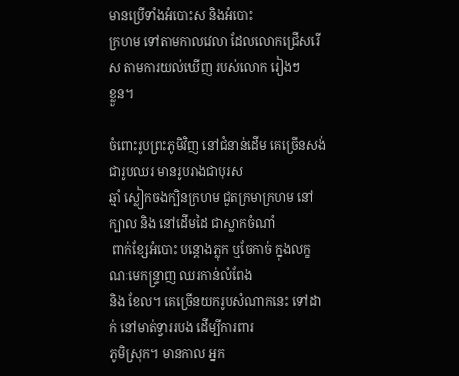មានប្រើទាំងអំបោះស និងអំបោះ
ក្រហម ទៅតាមកាលវេលា ដែលលោកជ្រើសរើស តាមការយល់ឃើញ របស់លោក រៀងៗ
ខ្លួន។

ចំពោះរូបព្រះភូមិវិញ នៅជំនាន់ដើម គេច្រើនសង់ជារូបឈរ មានរូបរាងជាបុរស
ឆ្មាំ ស្លៀកចងក្បិនក្រហម ជួតក្រមាក្រហម នៅក្បាល និង នៅដើមដៃ ជាស្លាកចំណាំ
 ពាក់ខ្សែអំបោះ បន្តោងភ្លុក ឬចែកាច់ ក្នុងលក្ខណៈមេកន្ទ្រាញ ឈរកាន់លំពែង
និង ខែល។ គេច្រើនយករូបសំណាកនេះ ទៅដាក់ នៅមាត់ទ្វាររបង ដើម្បីការពារ
ភូមិស្រុក។ មានកាល អ្នក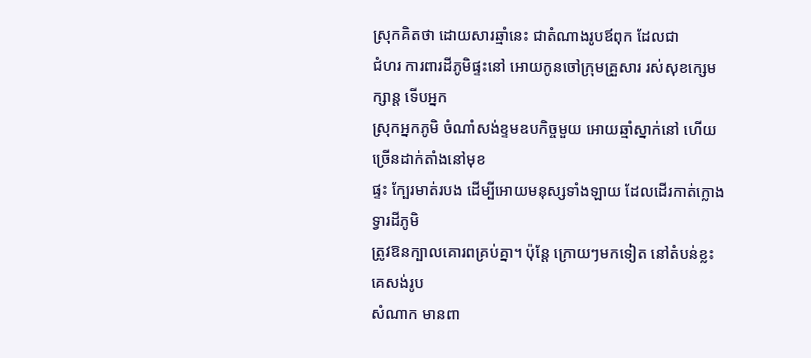ស្រុកគិតថា ដោយសារឆ្មាំនេះ ជាតំណាងរូបឪពុក ដែលជា
ជំហរ ការពារដីភូមិផ្ទះនៅ អោយកូនចៅក្រុមគ្រួសារ រស់សុខក្សេមក្សាន្ត ទើបអ្នក
ស្រុកអ្នកភូមិ ចំណាំសង់ខ្ទមឧបកិច្ចមួយ អោយឆ្មាំស្នាក់នៅ ហើយច្រើនដាក់តាំងនៅមុខ
ផ្ទះ ក្បែរមាត់របង ដើម្បីអោយមនុស្សទាំងឡាយ ដែលដើរកាត់ក្លោងទ្វារដីភូមិ
ត្រូវឱនក្បាលគោរពគ្រប់គ្នា។ ប៉ុន្តែ ក្រោយៗមកទៀត នៅតំបន់ខ្លះ គេសង់រូប
សំណាក មានពា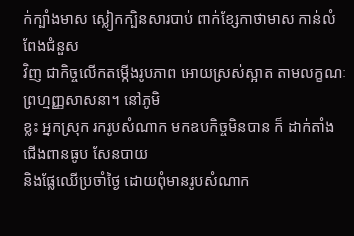ក់ក្បាំងមាស ស្លៀកក្បិនសារបាប់ ពាក់ខ្សែកាថាមាស កាន់លំពែងជំនួស
វិញ ជាកិច្ចលើកតម្កើងរូបភាព អោយស្រស់ស្អាត តាមលក្ខណៈ ព្រហ្មញ្ញសាសនា។ នៅភូមិ
ខ្លះ អ្នកស្រុក រករូបសំណាក មកឧបកិច្ចមិនបាន ក៏ ដាក់តាំងជើងពានធូប សែនបាយ
និងផ្លែឈើប្រចាំថ្ងៃ ដោយពុំមានរូបសំណាក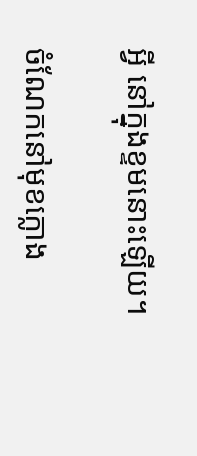អ្វី នៅក្នុងខ្ទមនោះឡើយ។

ចំណែកនៅមុខក្លោង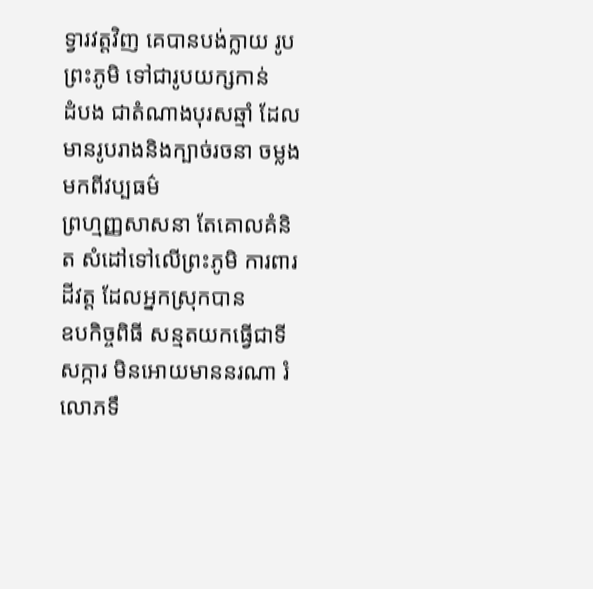ទ្វារវត្តវិញ គេបានបង់ក្លាយ រូបព្រះភូមិ ទៅជារូបយក្សកាន់
ដំបង ជាតំណាងបុរសឆ្មាំ ដែលមានរូបរាងនិងក្បាច់រចនា ចម្លងមកពីវប្បធម៌
ព្រហ្មញ្ញសាសនា តែគោលគំនិត សំដៅទៅលើព្រះភូមិ ការពារដីវត្ត ដែលអ្នកស្រុកបាន
ឧបកិច្ចពិធី សន្មតយកធ្វើជាទីសក្ការ មិនអោយមាននរណា រំលោភទឹ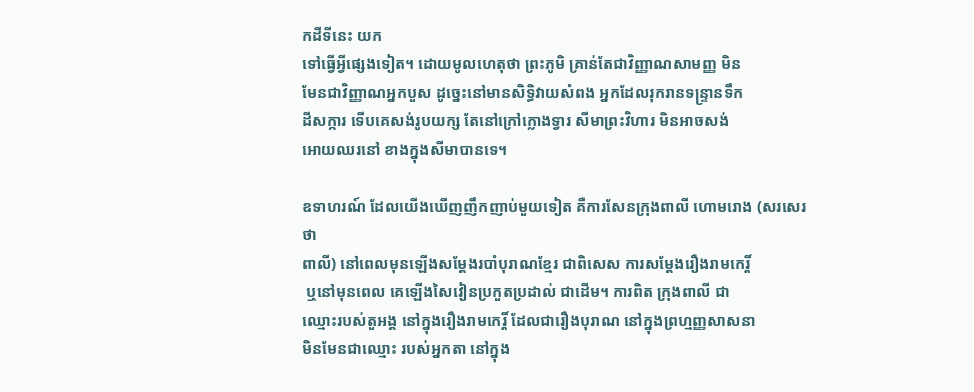កដីទីនេះ យក
ទៅធ្វើអ្វីផ្សេងទៀត។ ដោយមូលហេតុថា ព្រះភូមិ គ្រាន់តែជាវិញ្ញាណសាមញ្ញ មិន
មែនជាវិញ្ញាណអ្នកបួស ដូច្នេះនៅមានសិទ្ធិវាយសំពង អ្នកដែលរុករានទន្ទ្រានទឹក
ដីសក្ការ ទើបគេសង់រូបយក្ស តែនៅក្រៅក្លោងទ្វារ សីមាព្រះវិហារ មិនអាចសង់
អោយឈរនៅ ខាងក្នុងសីមាបានទេ។

ឧទាហរណ៍ ដែលយើងឃើញញឹកញាប់មួយទៀត គឺការសែនក្រុងពាលី ហោមរោង (សរសេរថា
ពាលី) នៅពេលមុនឡើងសម្ដែងរបាំបុរាណខ្មែរ ជាពិសេស ការសម្ដែងរឿងរាមកេរ្តិ៍
 ឬនៅមុនពេល គេឡើងសៃវៀនប្រកួតប្រដាល់ ជាដើម។ ការពិត ក្រុងពាលី ជា
ឈ្មោះរបស់តួអង្គ នៅក្នុងរឿងរាមកេរ្តិ៍ ដែលជារឿងបុរាណ នៅក្នុងព្រហ្មញ្ញសាសនា
មិនមែនជាឈ្មោះ របស់អ្នកតា នៅក្នុង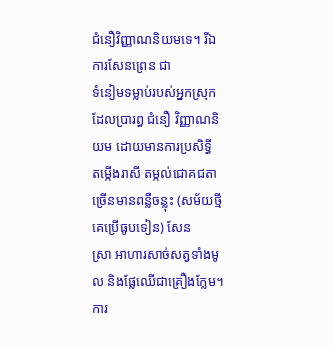ជំនឿវិញ្ញាណនិយមទេ។ រីឯការសែនព្រេន ជា
ទំនៀមទម្លាប់របស់អ្នកស្រុក ដែលប្រារព្ធ ជំនឿ វិញ្ញាណនិយម ដោយមានការប្រសិទ្ធី
តម្កើងរាសី តម្កល់ជោគជតា ច្រើនមានពន្លឺចន្លុះ (សម័យថ្មីគេប្រើធូបទៀន) សែន
ស្រា អាហារសាច់សត្វទាំងមូល និងផ្លែឈើជាគ្រឿងក្លែម។ ការ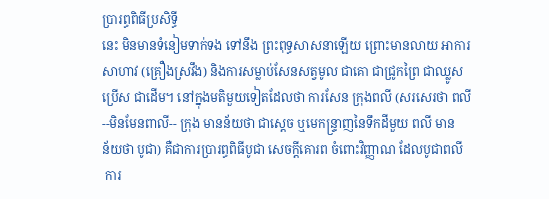ប្រារព្ធពិធីប្រសិទ្ធី
នេះ មិនមានទំនៀមទាក់ទង ទៅនឹង ព្រះពុទ្ធសាសនាឡើយ ព្រោះមានលាយ អាការ
សាហាវ (គ្រឿងស្រវឹង) និងការសម្លាប់សែនសត្វមូល ជាគោ ជាជ្រូកព្រៃ ជាឈ្លូស
ប្រើស ជាដើម។ នៅក្នុងមតិមួយទៀតដែលថា ការសែន ក្រុងពលី (សរសេរថា ពលី
--មិនមែនពាលី-- ក្រុង មានន័យថា ជាស្តេច ឬមេកន្ទ្រាញនៃទឹកដីមួយ ពលី មាន
ន័យថា បូជា) គឺជាការប្រារព្ធពិធីបូជា សេចក្ដីគោរព ចំពោះវិញ្ញាណ ដែលបូជាពលី
 ការ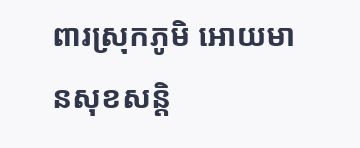ពារស្រុកភូមិ អោយមានសុខសន្តិ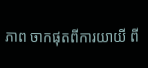ភាព ចាកផុតពីការយាយី ពី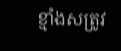ខ្មាំងសត្រូវ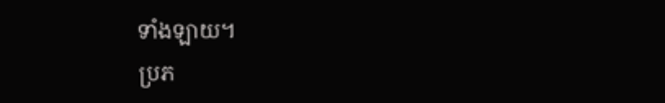ទាំងឡាយ។
ប្រភ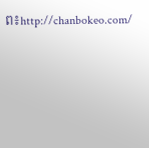ព៖http://chanbokeo.com/